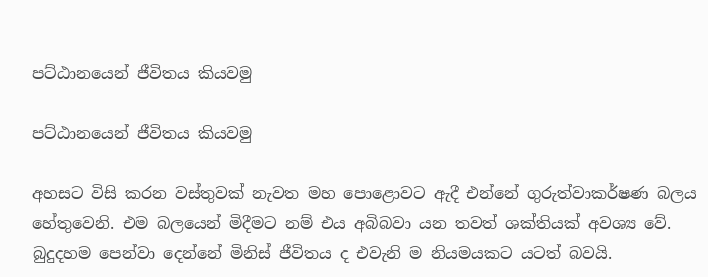පට්ඨානයෙන් ජීවිතය කියවමු

පට්ඨානයෙන් ජීවිතය කියවමු

අහසට විසි කරන වස්තුවක් නැවත මහ පොළොවට ඇදී එන්නේ ගුරුත්වාකර්ෂණ බලය හේතුවෙනි. එම බලයෙන් මිදීමට නම් එය අබිබවා යන තවත් ශක්තියක් අවශ්‍ය වේ. බුදුදහම පෙන්වා දෙන්නේ මිනිස් ජීවිතය ද එවැනි ම නියමයකට යටත් බවයි.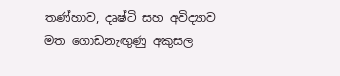තණ්හාව, දෘෂ්ටි සහ අවිද්‍යාව මත ගොඩනැඟුණු අකුසල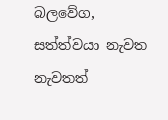බලවේග, සත්ත්වයා නැවත නැවතත්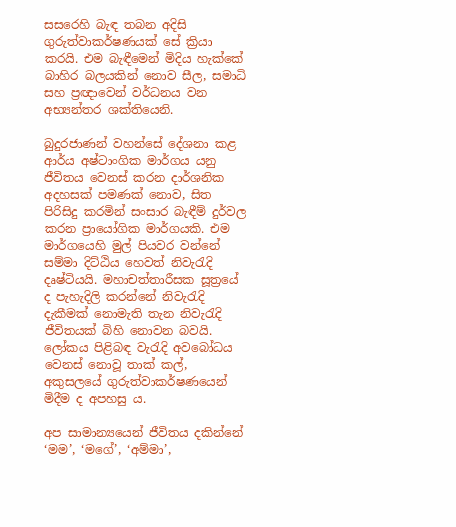සසරෙහි බැඳ තබන අදිසි ගුරුත්වාකර්ෂණයක් සේ ක්‍රියා කරයි. එම බැඳීමෙන් මිදිය හැක්කේ බාහිර බලයකින් නොව සීල, සමාධි සහ ප්‍රඥාවෙන් වර්ධනය වන අභ්‍යන්තර ශක්තියෙනි.

බුදුරජාණන් වහන්සේ දේශනා කළ ආර්ය අෂ්ටාංගික මාර්ගය යනු ජීවිතය වෙනස් කරන දාර්ශනික අදහසක් පමණක් නොව, සිත පිරිසිදු කරමින් සංසාර බැඳීම් දුර්වල කරන ප්‍රායෝගික මාර්ගයකි. එම මාර්ගයෙහි මුල් පියවර වන්නේ සම්මා දිට්ඨිය හෙවත් නිවැරැදි දෘෂ්ටියයි. මහාචත්තාරීසක සූත්‍රයේ ද පැහැදිලි කරන්නේ නිවැරැදි දැකීමක් නොමැති තැන නිවැරැදි ජීවිතයක් බිහි නොවන බවයි. ලෝකය පිළිබඳ වැරැදි අවබෝධය වෙනස් නොවූ තාක් කල්, අකුසලයේ ගුරුත්වාකර්ෂණයෙන් මිදීම ද අපහසු ය.

අප සාමාන්‍යයෙන් ජීවිතය දකින්නේ ‘මම’, ‘මගේ’, ‘අම්මා’,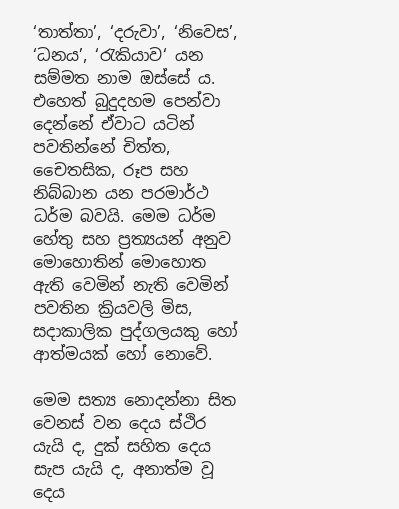‘තාත්තා’, ‘දරුවා’, ‘නිවෙස’, ‘ධනය’, ‘රැකියාව‘ යන සම්මත නාම ඔස්සේ ය. එහෙත් බුදුදහම පෙන්වා දෙන්නේ ඒවාට යටින් පවතින්නේ චිත්ත, චෛතසික, රූප සහ නිබ්බාන යන පරමාර්ථ ධර්ම බවයි. මෙම ධර්ම හේතු සහ ප්‍රත්‍යයන් අනුව මොහොතින් මොහොත ඇති වෙමින් නැති වෙමින් පවතින ක්‍රියවලි මිස, සදාකාලික පුද්ගලයකු හෝ ආත්මයක් හෝ නොවේ.

මෙම සත්‍ය නොදන්නා සිත වෙනස් වන දෙය ස්ථිර යැයි ද, දුක් සහිත දෙය සැප යැයි ද, අනාත්ම වූ දෙය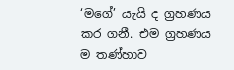‘මගේ’ යැයි ද ග්‍රහණය කර ගනී. එම ග්‍රහණය ම තණ්හාව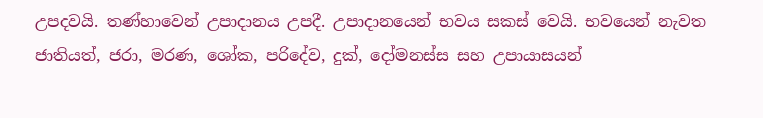උපදවයි. තණ්හාවෙන් උපාදානය උපදී. උපාදානයෙන් භවය සකස් වෙයි. භවයෙන් නැවත ජාතියත්, ජරා, මරණ, ශෝක, පරිදේව, දුක්, දෝමනස්ස සහ උපායාසයන්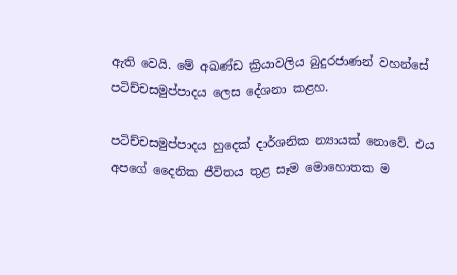ඇති වෙයි. මේ අඛණ්ඩ ක්‍රියාවලිය බුදුරජාණන් වහන්සේ පටිච්චසමුප්පාදය ලෙස දේශනා කළහ.

පටිච්චසමුප්පාදය හුදෙක් දාර්ශනික න්‍යායක් නොවේ. එය අපගේ දෛනික ජීවිතය තුළ සෑම මොහොතක ම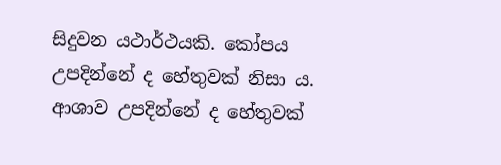සිදුවන යථාර්ථයකි. කෝපය උපදින්නේ ද හේතුවක් නිසා ය. ආශාව උපදින්නේ ද හේතුවක්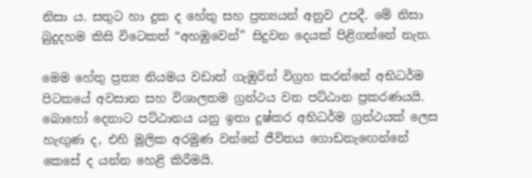නිසා ය. සතුට හා දුක ද හේතු සහ ප්‍රත්‍යයන් අනුව උපදී. මේ නිසා බුදුදහම කිසි විටෙකත් “අහඹුවෙන්” සිදුවන දෙයක් පිළිගන්නේ නැත.

මෙම හේතු ප්‍රත්‍ය නියමය වඩාත් ගැඹුරින් විග්‍රහ කරන්නේ අභිධර්ම පිටකයේ අවසාන සහ විශාලතම ග්‍රන්ථය වන පට්ඨාන ප්‍රකරණයයි. බොහෝ දෙනාට පට්ඨානය යනු ඉතා දුෂ්කර අභිධර්ම ග්‍රන්ථයක් ලෙස හැඟුණ ද, එහි මූලික අරමුණ වන්නේ ජීවිතය ගොඩනැඟෙන්නේ කෙසේ ද යන්න හෙළි කිරීමයි.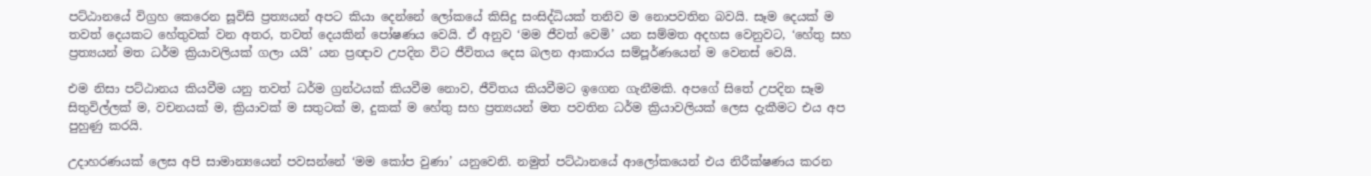පට්ඨානයේ විග්‍රහ කෙරෙන සූවිසි ප්‍රත්‍යයන් අපට කියා දෙන්නේ ලෝකයේ කිසිදු සංසිද්ධියක් තනිව ම නොපවතින බවයි. සෑම දෙයක් ම තවත් දෙයකට හේතුවක් වන අතර, තවත් දෙයකින් පෝෂණය වෙයි. ඒ අනුව ‘මම ජීවත් වෙමි’ යන සම්මත අදහස වෙනුවට, ‘හේතු සහ ප්‍රත්‍යයන් මත ධර්ම ක්‍රියාවලියක් ගලා යයි’ යන ප්‍රඥාව උපදින විට ජීවිතය දෙස බලන ආකාරය සම්පූර්ණයෙන් ම වෙනස් වෙයි.

එම නිසා පට්ඨානය කියවීම යනු තවත් ධර්ම ග්‍රන්ථයක් කියවීම නොව, ජීවිතය කියවීමට ඉගෙන ගැනීමකි. අපගේ සිතේ උපදින සෑම සිතුවිල්ලක් ම, වචනයක් ම, ක්‍රියාවක් ම සතුටක් ම, දුකක් ම හේතු සහ ප්‍රත්‍යයන් මත පවතින ධර්ම ක්‍රියාවලියක් ලෙස දැකීමට එය අප පුහුණු කරයි.

උදාහරණයක් ලෙස අපි සාමාන්‍යයෙන් පවසන්නේ ‘මම කෝප වුණා’ යනුවෙනි. නමුත් පට්ඨානයේ ආලෝකයෙන් එය නිරීක්ෂණය කරන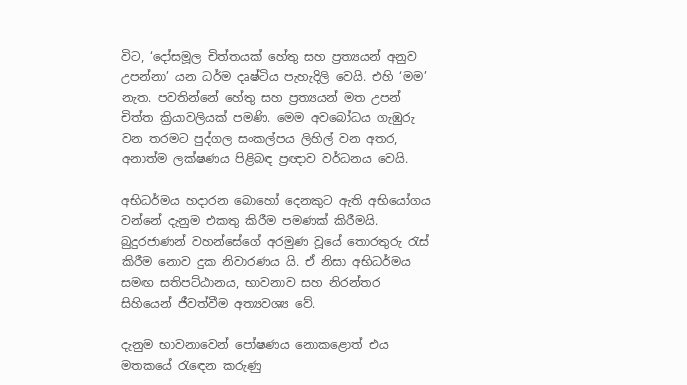විට, ‘දෝසමූල චිත්තයක් හේතු සහ ප්‍රත්‍යයන් අනුව උපන්නා’ යන ධර්ම දෘෂ්ටිය පැහැදිලි වෙයි. එහි ‘මම’ නැත. පවතින්නේ හේතු සහ ප්‍රත්‍යයන් මත උපන් චිත්ත ක්‍රියාවලියක් පමණි. මෙම අවබෝධය ගැඹුරු වන තරමට පුද්ගල සංකල්පය ලිහිල් වන අතර, අනාත්ම ලක්ෂණය පිළිබඳ ප්‍රඥාව වර්ධනය වෙයි.

අභිධර්මය හදාරන බොහෝ දෙනකුට ඇති අභියෝගය වන්නේ දැනුම එකතු කිරීම පමණක් කිරීමයි. බුදුරජාණන් වහන්සේගේ අරමුණ වූයේ තොරතුරු රැස් කිරීම නොව දුක නිවාරණය යි. ඒ නිසා අභිධර්මය සමඟ සතිපට්ඨානය, භාවනාව සහ නිරන්තර සිහියෙන් ජීවත්වීම අත්‍යවශ්‍ය වේ.

දැනුම භාවනාවෙන් පෝෂණය නොකළොත් එය මතකයේ රැඳෙන කරුණු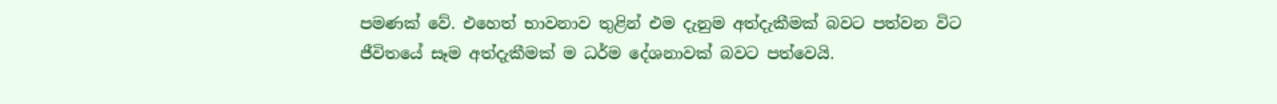පමණක් වේ. එහෙත් භාවනාව තුළින් එම දැනුම අත්දැකීමක් බවට පත්වන විට ජීවිතයේ සෑම අත්දැකීමක් ම ධර්ම දේශනාවක් බවට පත්වෙයි.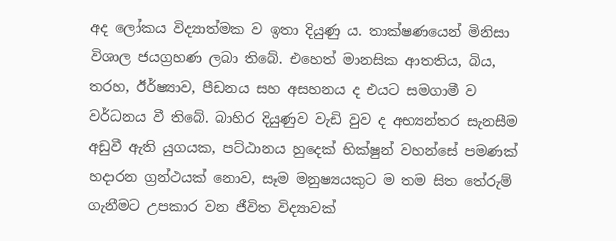අද ලෝකය විද්‍යාත්මක ව ඉතා දියුණු ය. තාක්ෂණයෙන් මිනිසා විශාල ජයග්‍රහණ ලබා තිබේ. එහෙත් මානසික ආතතිය, බිය, තරහ, ඊර්ෂ්‍යාව, පීඩනය සහ අසහනය ද එයට සමගාමී ව වර්ධනය වී තිබේ. බාහිර දියුණුව වැඩි වුව ද අභ්‍යන්තර සැනසීම අඩුවී ඇති යුගයක, පට්ඨානය හුදෙක් භික්ෂුන් වහන්සේ පමණක් හදාරන ග්‍රන්ථයක් නොව, සෑම මනුෂ්‍යයකුට ම තම සිත තේරුම් ගැනීමට උපකාර වන ජීවිත විද්‍යාවක්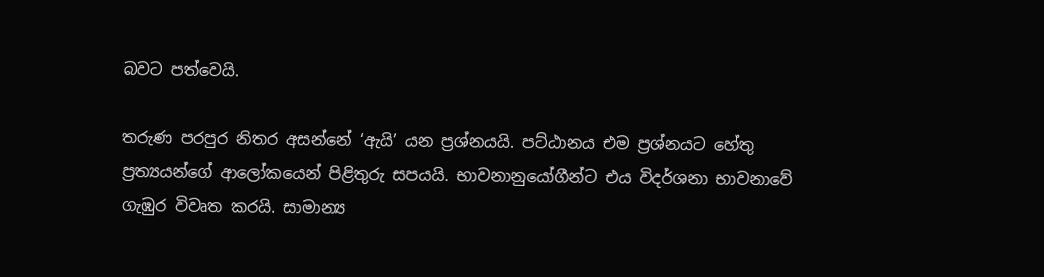බවට පත්වෙයි.

තරුණ පරපුර නිතර අසන්නේ ‘ඇයි’ යන ප්‍රශ්නයයි. පට්ඨානය එම ප්‍රශ්නයට හේතු ප්‍රත්‍යයන්ගේ ආලෝකයෙන් පිළිතුරු සපයයි. භාවනානුයෝගීන්ට එය විදර්ශනා භාවනාවේ ගැඹුර විවෘත කරයි. සාමාන්‍ය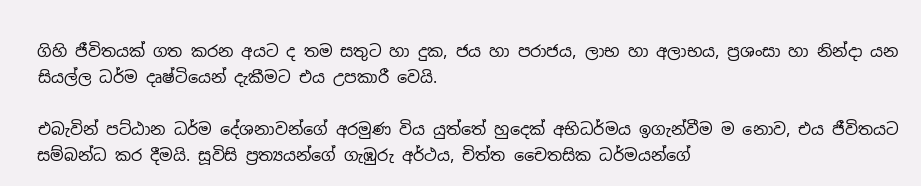ගිහි ජීවිතයක් ගත කරන අයට ද තම සතුට හා දුක, ජය හා පරාජය, ලාභ හා අලාභය, ප්‍රශංසා හා නින්දා යන සියල්ල ධර්ම දෘෂ්ටියෙන් දැකීමට එය උපකාරී වෙයි.

එබැවින් පට්ඨාන ධර්ම දේශනාවන්ගේ අරමුණ විය යුත්තේ හුදෙක් අභිධර්මය ඉගැන්වීම ම නොව, එය ජීවිතයට සම්බන්ධ කර දීමයි. සූවිසි ප්‍රත්‍යයන්ගේ ගැඹුරු අර්ථය, චිත්ත චෛතසික ධර්මයන්ගේ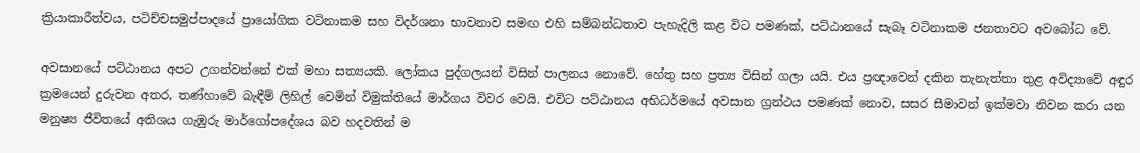ක්‍රියාකාරීත්වය, පටිච්චසමුප්පාදයේ ප්‍රායෝගික වටිනාකම සහ විදර්ශනා භාවනාව සමඟ එහි සම්බන්ධතාව පැහැදිලි කළ විට පමණක්, පට්ඨානයේ සැබෑ වටිනාකම ජනතාවට අවබෝධ වේ.

අවසානයේ පට්ඨානය අපට උගන්වන්නේ එක් මහා සත්‍යයකි. ලෝකය පුද්ගලයන් විසින් පාලනය නොවේ. හේතු සහ ප්‍රත්‍ය විසින් ගලා යයි. එය ප්‍රඥාවෙන් දකින තැනැත්තා තුළ අවිද්‍යාවේ අඳුර ක්‍රමයෙන් දුරුවන අතර, තණ්හාවේ බැඳීම් ලිහිල් වෙමින් විමුක්තියේ මාර්ගය විවර වෙයි. එවිට පට්ඨානය අභිධර්මයේ අවසාන ග්‍රන්ථය පමණක් නොව, සසර සීමාවන් ඉක්මවා නිවන කරා යන මනුෂ්‍ය ජීවිතයේ අතිශය ගැඹුරු මාර්ගෝපදේශය බව හදවතින් ම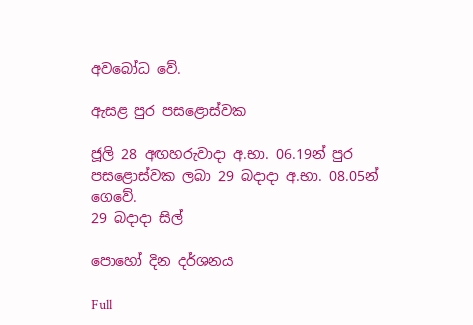අවබෝධ වේ.

ඇසළ පුර පසළොස්වක

ජූලි 28 අඟහරුවාදා අ.භා. 06.19න් පුර පසළොස්වක ලබා 29 බදාදා අ.භා. 08.05න් ගෙවේ.
29 බදාදා සිල්

පොහෝ දින දර්ශනය

Full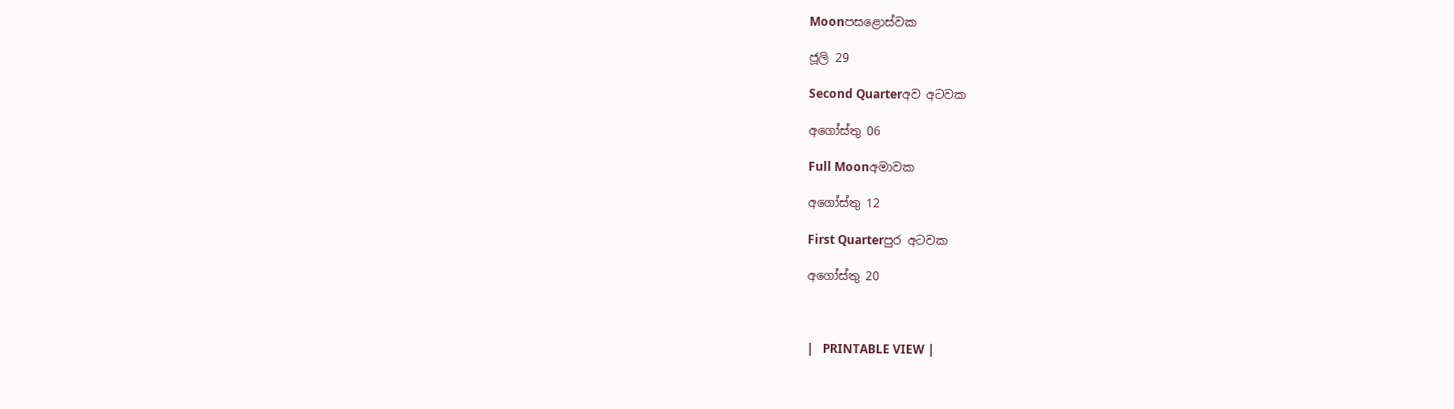Moonපසළොස්වක

ජූලි 29

Second Quarterඅව අටවක

අගෝස්තු 06

Full Moonඅමාවක

අගෝස්තු 12

First Quarterපුර අටවක

අගෝස්තු 20



|   PRINTABLE VIEW |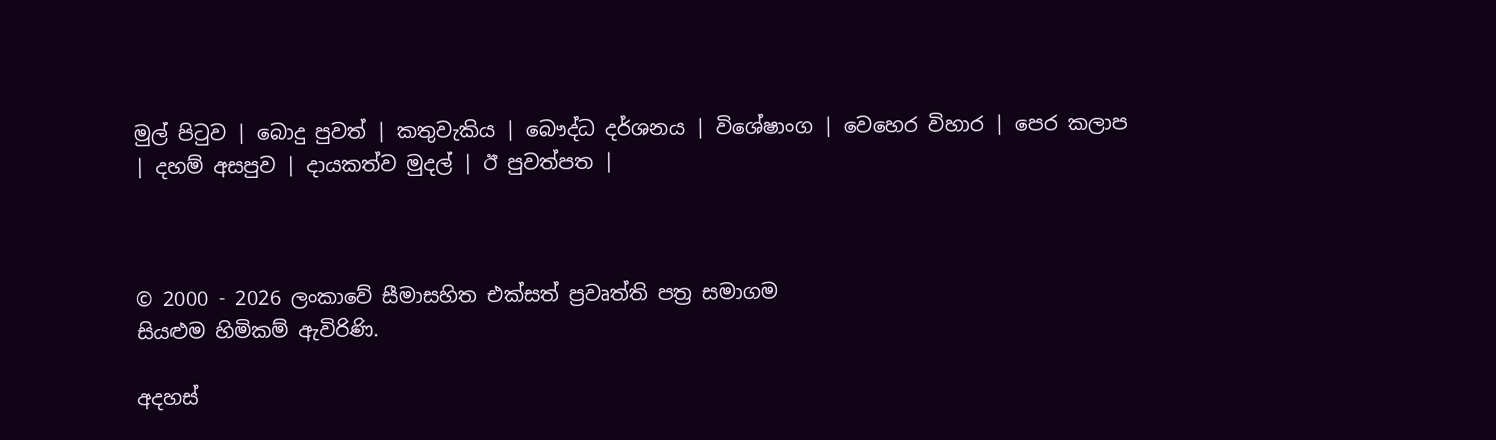මුල් පිටුව | බොදු පුවත් | කතුවැකිය | බෞද්ධ දර්ශනය | විශේෂාංග | වෙහෙර විහාර | පෙර කලාප | දහම් අසපුව | දායකත්ව මුදල් | ඊ පුවත්පත |



© 2000 - 2026 ලංකාවේ සීමාසහිත එක්සත් ප්‍රවෘත්ති පත්‍ර සමාගම
සියළුම හිමිකම් ඇවිරිණි.

අදහස්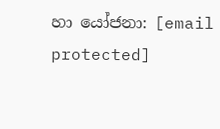හා යෝජනා: [email protected]